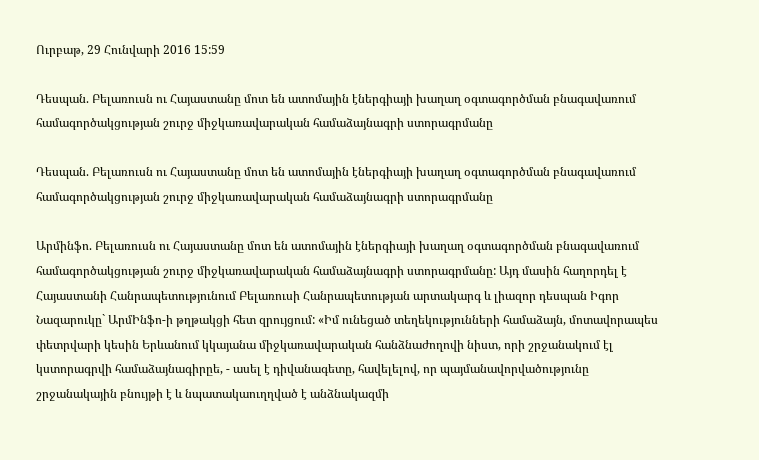Ուրբաթ, 29 Հունվարի 2016 15:59

Դեսպան. Բելառուսն ու Հայաստանը մոտ են ատոմային էներգիայի խաղաղ օգտագործման բնագավառում համագործակցության շուրջ միջկառավարական համաձայնագրի ստորագրմանը

Դեսպան. Բելառուսն ու Հայաստանը մոտ են ատոմային էներգիայի խաղաղ օգտագործման բնագավառում համագործակցության շուրջ միջկառավարական համաձայնագրի ստորագրմանը

Արմինֆո. Բելառուսն ու Հայաստանը մոտ են ատոմային էներգիայի խաղաղ օգտագործման բնագավառում համագործակցության շուրջ միջկառավարական համաձայնագրի ստորագրմանը: Այդ մասին հաղորդել է Հայաստանի Հանրապետությունում Բելառուսի Հանրապետության արտակարգ և լիազոր դեսպան Իգոր Նազարուկը` ԱրմԻնֆո-ի թղթակցի հետ զրույցում: «Իմ ունեցած տեղեկությունների համաձայն, մոտավորապես փետրվարի կեսին Երևանում կկայանա միջկառավարական հանձնաժողովի նիստ, որի շրջանակում էլ կստորագրվի համաձայնագիրըե, - ասել է դիվանագետը, հավելելով, որ պայմանավորվածությունը շրջանակային բնույթի է և նպատակաուղղված է անձնակազմի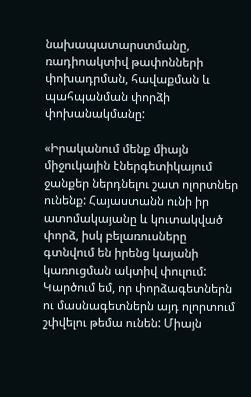նախապատարստմանը, ռադիոակտիվ թափոնների փոխադրման, հավաքման և պահպանման փորձի փոխանակմանը:

«Իրականում մենք միայն միջուկային էներգետիկայում ջանքեր ներդնելու շատ ոլորտներ ունենք: Հայաստանն ունի իր ատոմակայանը և կուտակված փորձ, իսկ բելառուսները գտնվում են իրենց կայանի կառուցման ակտիվ փուլում: Կարծում եմ, որ փորձագետներն ու մասնագետներն այդ ոլորտում շփվելու թեմա ունեն: Միայն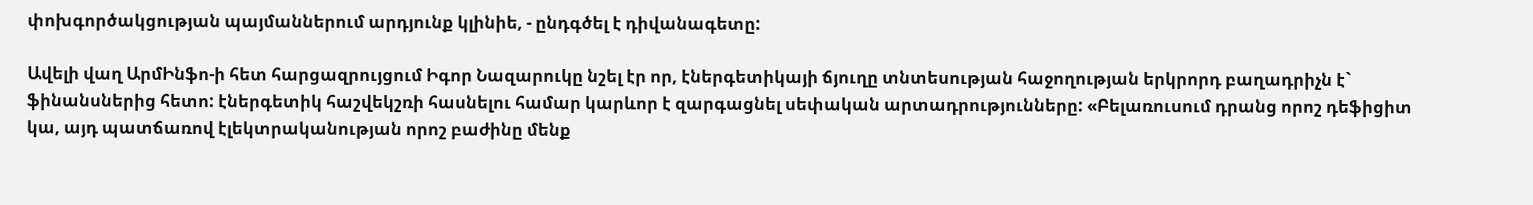փոխգործակցության պայմաններում արդյունք կլինիե, - ընդգծել է դիվանագետը:

Ավելի վաղ ԱրմԻնֆո-ի հետ հարցազրույցում Իգոր Նազարուկը նշել էր որ, էներգետիկայի ճյուղը տնտեսության հաջողության երկրորդ բաղադրիչն է` ֆինանսներից հետո: էներգետիկ հաշվեկշռի հասնելու համար կարևոր է զարգացնել սեփական արտադրությունները: «Բելառուսում դրանց որոշ դեֆիցիտ կա, այդ պատճառով էլեկտրականության որոշ բաժինը մենք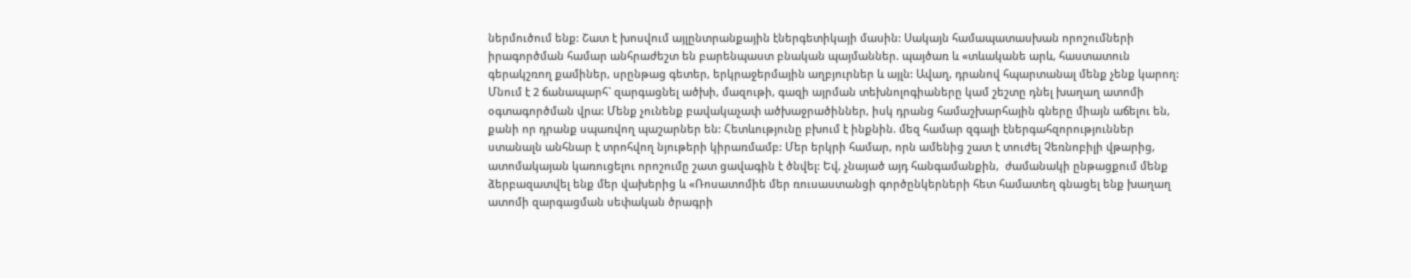ներմուծում ենք: Շատ է խոսվում այլընտրանքային էներգետիկայի մասին: Սակայն համապատասխան որոշումների իրագործման համար անհրաժեշտ են բարենպաստ բնական պայմաններ. պայծառ և «տևականե արև, հաստատուն գերակշռող քամիներ, սրընթաց գետեր, երկրաջերմային աղբյուրներ և այլն: Ավաղ, դրանով հպարտանալ մենք չենք կարող: Մնում է 2 ճանապարհ` զարգացնել ածխի, մազութի, գազի այրման տեխնոլոգիաները կամ շեշտը դնել խաղաղ ատոմի օգտագործման վրա: Մենք չունենք բավակաչափ ածխաջրածիններ, իսկ դրանց համաշխարհային գները միայն աճելու են, քանի որ դրանք սպառվող պաշարներ են: Հետևությունը բխում է ինքնին. մեզ համար զգալի էներգահզորություններ ստանալն անհնար է տրոհվող նյութերի կիրառմամբ: Մեր երկրի համար, որն ամենից շատ է տուժել Չեռնոբիլի վթարից, ատոմակայան կառուցելու որոշումը շատ ցավագին է ծնվել: Եվ, չնայած այդ հանգամանքին,  ժամանակի ընթացքում մենք ձերբազատվել ենք մեր վախերից և «Ռոսատոմիե մեր ռուսաստանցի գործընկերների հետ համատեղ գնացել ենք խաղաղ ատոմի զարգացման սեփական ծրագրի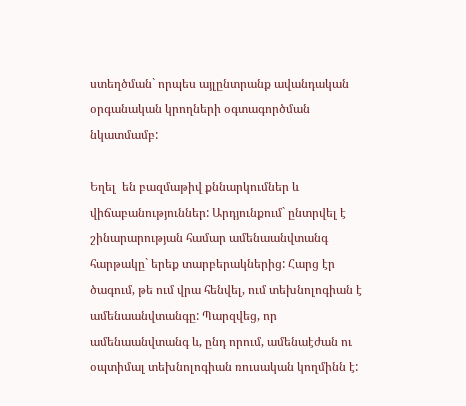ստեղծման` որպես այլընտրանք ավանդական օրգանական կրողների օգտագործման նկատմամբ:

Եղել  են բազմաթիվ քննարկումներ և վիճաբանություններ: Արդյունքում` ընտրվել է շինարարության համար ամենաանվտանգ հարթակը` երեք տարբերակներից: Հարց էր ծագում, թե ում վրա հենվել, ում տեխնոլոգիան է ամենաանվտանգը: Պարզվեց, որ ամենաանվտանգ և, ընդ որում, ամենաէժան ու օպտիմալ տեխնոլոգիան ռուսական կողմինն է: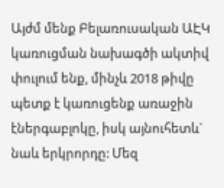Այժմ մենք Բելառուսական ԱԷԿ կառուցման նախագծի ակտիվ փուլում ենք, մինչև 2018 թիվը պետք է կառուցենք առաջին էներգաբլոկը, իսկ այնուհետև` նաև երկրորդը: Մեզ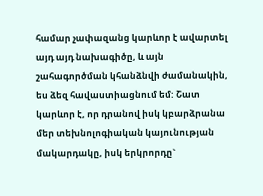համար չափազանց կարևոր է ավարտել այդ այդ նախագիծը, և այն շահագործման կհանձնվի ժամանակին, ես ձեզ հավաստիացնում եմ: Շատ կարևոր է, որ դրանով իսկ կբարձրանա մեր տեխնոլոգիական կայունության մակարդակը, իսկ երկրորդը`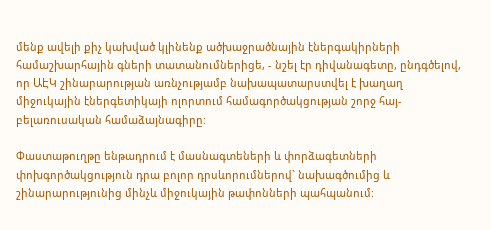մենք ավելի քիչ կախված կլինենք ածխաջրածնային էներգակիրների համաշխարհային գների տատանումներիցե, - նշել էր դիվանագետը, ընդգծելով, որ ԱԷԿ շինարարության առնչությամբ նախապատարստվել է խաղաղ միջուկային էներգետիկայի ոլորտում համագործակցության շորջ հայ-բելառուսական համաձայնագիրը:

Փաստաթուղթը ենթադրում է մասնագտեների և փորձագետների փոխգործակցություն դրա բոլոր դրսևորումներով` նախագծումից և շինարարությունից մինչև միջուկային թափոնների պահպանում: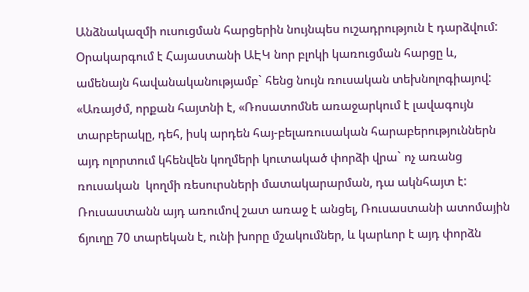Անձնակազմի ուսուցման հարցերին նույնպես ուշադրություն է դարձվում: Օրակարգում է Հայաստանի ԱԷԿ նոր բլոկի կառուցման հարցը և, ամենայն հավանականությամբ` հենց նույն ռուսական տեխնոլոգիայով: «Առայժմ, որքան հայտնի է, «Ռոսատոմնե առաջարկում է լավագույն տարբերակը, դեհ, իսկ արդեն հայ-բելառուսական հարաբերություններն այդ ոլորտում կհենվեն կողմերի կուտակած փորձի վրա` ոչ առանց ռուսական  կողմի ռեսուրսների մատակարարման, դա ակնհայտ է: Ռուսաստանն այդ առումով շատ առաջ է անցել, Ռուսաստանի ատոմային ճյուղը 70 տարեկան է, ունի խորը մշակումներ, և կարևոր է այդ փորձն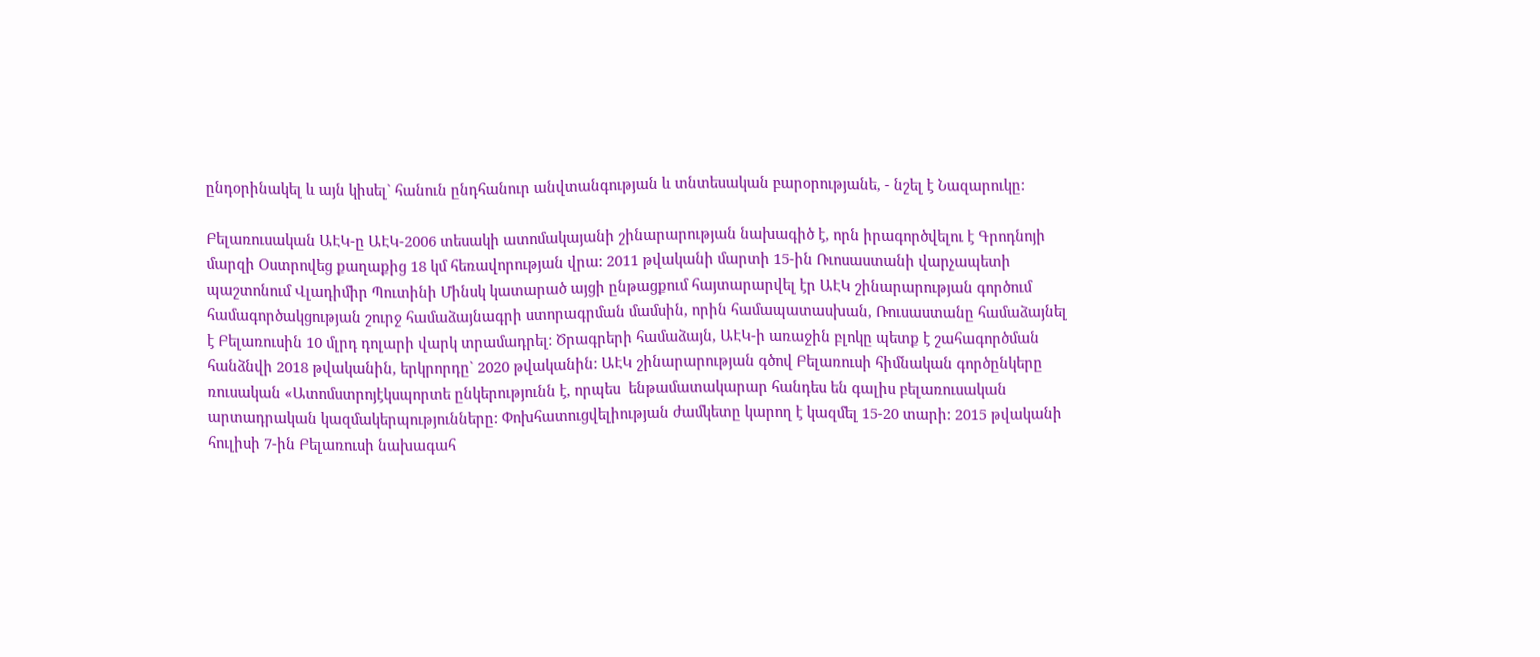ընդօրինակել և այն կիսել` հանուն ընդհանուր անվտանգության և տնտեսական բարօրությանե, - նշել է Նազարուկը:

Բելառուսական ԱԷԿ-ը ԱԷԿ-2006 տեսակի ատոմակայանի շինարարության նախագիծ է, որն իրագործվելու է Գրոդնոյի մարզի Օստրովեց քաղաքից 18 կմ հեռավորության վրա: 2011 թվականի մարտի 15-ին Ռւոսաստանի վարչապետի պաշտոնում Վլադիմիր Պուտինի Մինսկ կատարած այցի ընթացքում հայտարարվել էր ԱԷԿ շինարարության գործում համագործակցության շուրջ համաձայնագրի ստորագրման մամսին, որին համապատասխան, Ռուսաստանը համաձայնել է Բելառուսին 10 մլրդ դոլարի վարկ տրամադրել: Ծրագրերի համաձայն, ԱԷԿ-ի առաջին բլոկը պետք է շահագործման հանձնվի 2018 թվականին, երկրորդը` 2020 թվականին: ԱԷԿ շինարարության գծով Բելառուսի հիմնական գործընկերը ռուսական «Ատոմստրոյէկսպորտե ընկերությունն է, որպես  ենթամատակարար հանդես են գալիս բելառուսական արտադրական կազմակերպությունները: Փոխհատուցվելիության ժամկետը կարող է կազմել 15-20 տարի: 2015 թվականի հուլիսի 7-ին Բելառուսի նախագահ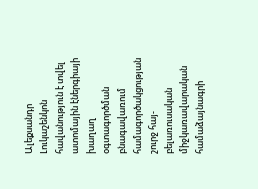Ալեքսանդր Լուկաշենկոն հավանություն է տվել ատոմային էներգիայի խաղաղ օգտագործման բնագավառում համագործակցության շուրջ հայ-բելառուսական միջկառավարական համաձայնագրի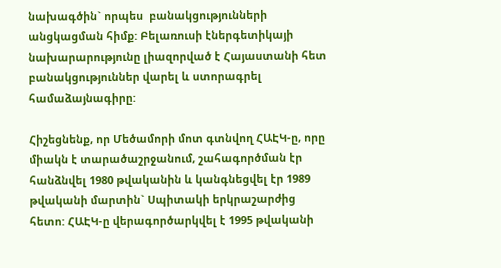նախագծին` որպես  բանակցությունների անցկացման հիմք: Բելառուսի էներգետիկայի նախարարությունը լիազորված է Հայաստանի հետ բանակցություններ վարել և ստորագրել համաձայնագիրը:

Հիշեցնենք, որ Մեծամորի մոտ գտնվող ՀԱԷԿ-ը, որը միակն է տարածաշրջանում, շահագործման էր հանձնվել 1980 թվականին և կանգնեցվել էր 1989 թվականի մարտին` Սպիտակի երկրաշարժից հետո: ՀԱԷԿ-ը վերագործարկվել է 1995 թվականի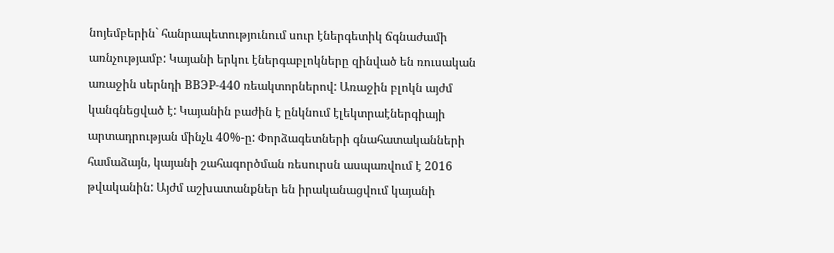նոյեմբերին` հանրապետությունում սուր էներգետիկ ճգնաժամի առնչությամբ: Կայանի երկու էներգաբլոկները զինված են ռուսական առաջին սերնդի ВВЭР-440 ռեակտորներով: Առաջին բլոկն այժմ կանգնեցված է: Կայանին բաժին է ընկնում էլեկտրաէներգիայի արտադրության մինչև 40%-ը: Փորձագետների գնահատականների համաձայն, կայանի շահագործման ռեսուրսն ասպառվում է 2016 թվականին: Այժմ աշխատանքներ են իրականացվում կայանի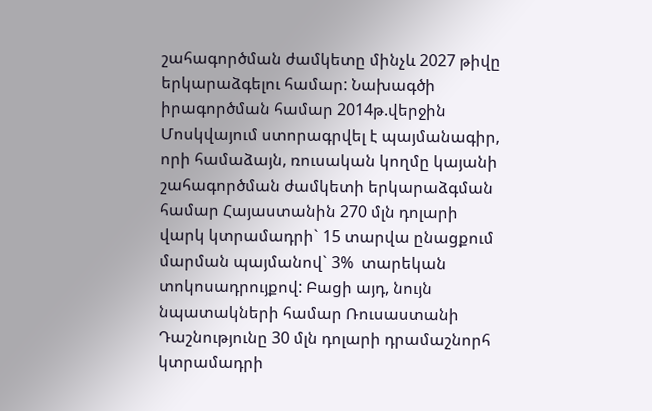շահագործման ժամկետը մինչև 2027 թիվը երկարաձգելու համար: Նախագծի իրագործման համար 2014թ.վերջին Մոսկվայում ստորագրվել է պայմանագիր, որի համաձայն, ռուսական կողմը կայանի շահագործման ժամկետի երկարաձգման համար Հայաստանին 270 մլն դոլարի վարկ կտրամադրի` 15 տարվա ընացքում մարման պայմանով` 3%  տարեկան տոկոսադրույքով: Բացի այդ, նույն նպատակների համար Ռուսաստանի Դաշնությունը 30 մլն դոլարի դրամաշնորհ կտրամադրի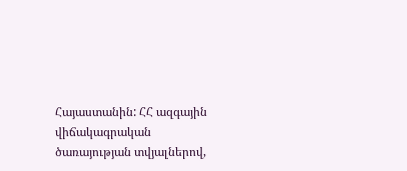Հայաստանին: ՀՀ ազգային վիճակագրական ծառայության տվյալներով,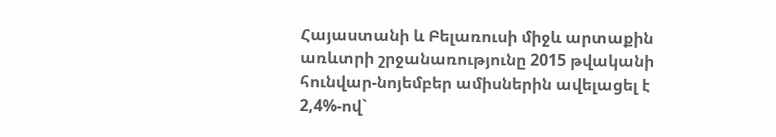Հայաստանի և Բելառուսի միջև արտաքին առևտրի շրջանառությունը 2015 թվականի հունվար-նոյեմբեր ամիսներին ավելացել է 2,4%-ով`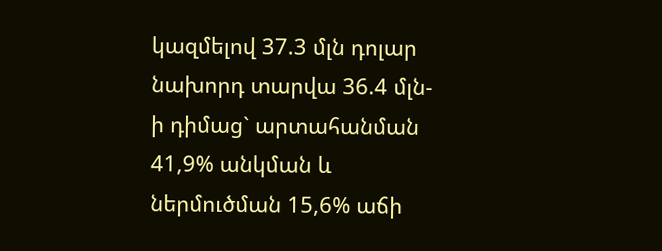կազմելով 37.3 մլն դոլար նախորդ տարվա 36.4 մլն-ի դիմաց` արտահանման 41,9% անկման և ներմուծման 15,6% աճի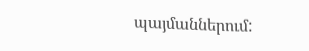պայմաններում: